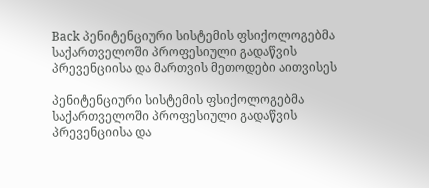Back პენიტენციური სისტემის ფსიქოლოგებმა საქართველოში პროფესიული გადაწვის პრევენციისა და მართვის მეთოდები აითვისეს

პენიტენციური სისტემის ფსიქოლოგებმა საქართველოში პროფესიული გადაწვის პრევენციისა და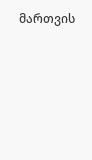მართვის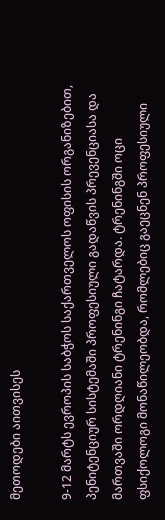მეთოდები აითვისეს

9-12 მარტს ევროპის საბჭოს საქართველოს ოფისის ორგანიზებით, პენიტენციურ სისტემაში პროფესიული გადაწვის პრევენციასა და მართვაში ორდღიანი ტრენინგი ჩატარდა. ტრენინგში ოცი ფსიქოლოგი მონაწილეობდა, რომლებიც გაეცნენ პროფესიული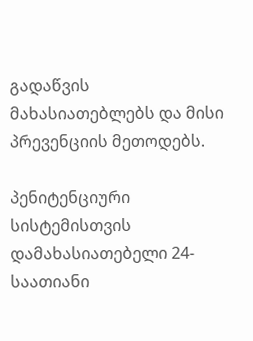გადაწვის მახასიათებლებს და მისი პრევენციის მეთოდებს.

პენიტენციური სისტემისთვის დამახასიათებელი 24-საათიანი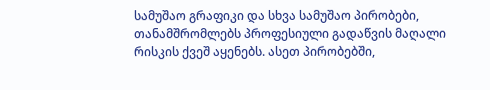სამუშაო გრაფიკი და სხვა სამუშაო პირობები, თანამშრომლებს პროფესიული გადაწვის მაღალი რისკის ქვეშ აყენებს. ასეთ პირობებში,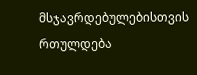მსჯავრდებულებისთვის რთულდება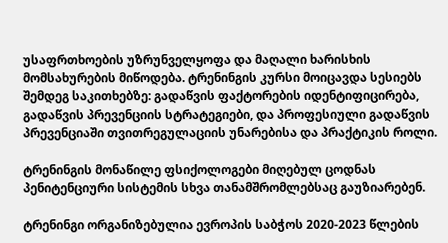უსაფრთხოების უზრუნველყოფა და მაღალი ხარისხის მომსახურების მიწოდება. ტრენინგის კურსი მოიცავდა სესიებს შემდეგ საკითხებზე: გადაწვის ფაქტორების იდენტიფიცირება, გადაწვის პრევენციის სტრატეგიები, და პროფესიული გადაწვის პრევენციაში თვითრეგულაციის უნარებისა და პრაქტიკის როლი.

ტრენინგის მონაწილე ფსიქოლოგები მიღებულ ცოდნას პენიტენციური სისტემის სხვა თანამშრომლებსაც გაუზიარებენ.

ტრენინგი ორგანიზებულია ევროპის საბჭოს 2020-2023 წლების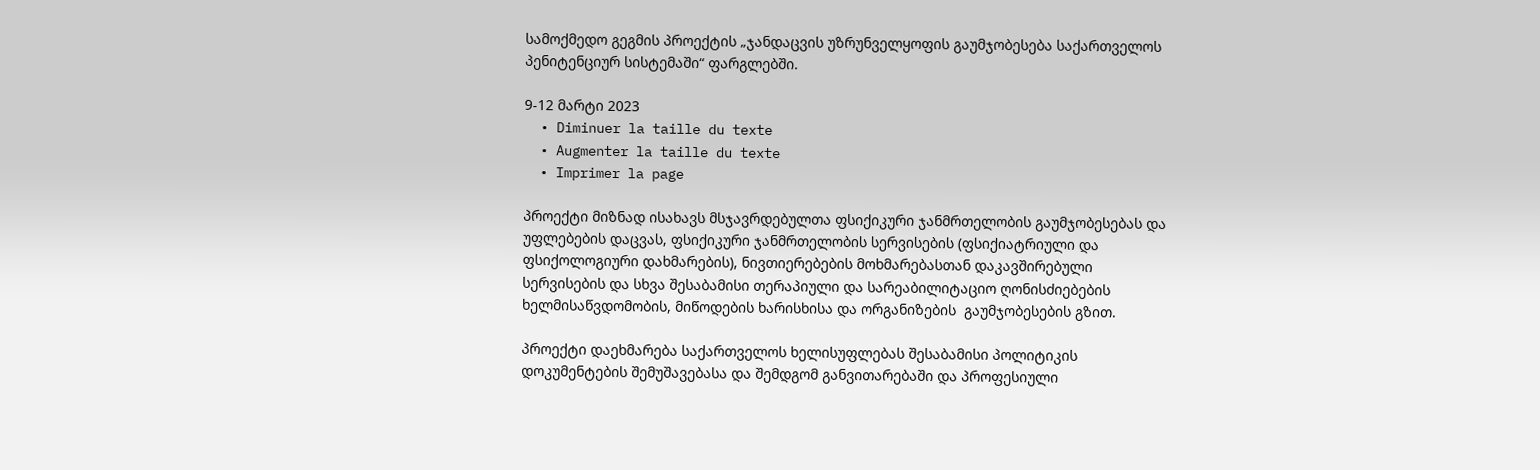სამოქმედო გეგმის პროექტის „ჯანდაცვის უზრუნველყოფის გაუმჯობესება საქართველოს პენიტენციურ სისტემაში“ ფარგლებში.

9-12 მარტი 2023
  • Diminuer la taille du texte
  • Augmenter la taille du texte
  • Imprimer la page

პროექტი მიზნად ისახავს მსჯავრდებულთა ფსიქიკური ჯანმრთელობის გაუმჯობესებას და უფლებების დაცვას, ფსიქიკური ჯანმრთელობის სერვისების (ფსიქიატრიული და ფსიქოლოგიური დახმარების), ნივთიერებების მოხმარებასთან დაკავშირებული სერვისების და სხვა შესაბამისი თერაპიული და სარეაბილიტაციო ღონისძიებების  ხელმისაწვდომობის, მიწოდების ხარისხისა და ორგანიზების  გაუმჯობესების გზით.

პროექტი დაეხმარება საქართველოს ხელისუფლებას შესაბამისი პოლიტიკის დოკუმენტების შემუშავებასა და შემდგომ განვითარებაში და პროფესიული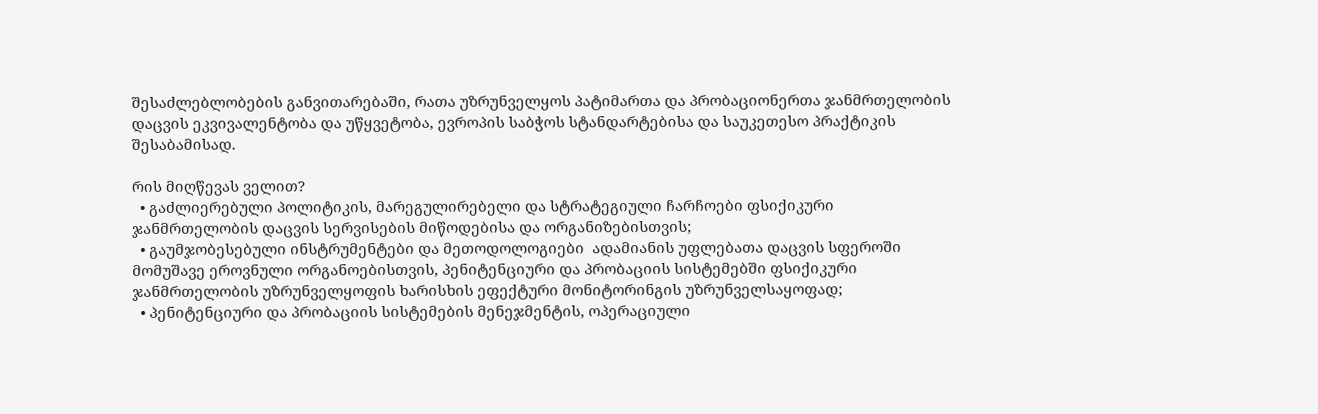შესაძლებლობების განვითარებაში, რათა უზრუნველყოს პატიმართა და პრობაციონერთა ჯანმრთელობის დაცვის ეკვივალენტობა და უწყვეტობა, ევროპის საბჭოს სტანდარტებისა და საუკეთესო პრაქტიკის შესაბამისად.

რის მიღწევას ველით?
  • გაძლიერებული პოლიტიკის, მარეგულირებელი და სტრატეგიული ჩარჩოები ფსიქიკური ჯანმრთელობის დაცვის სერვისების მიწოდებისა და ორგანიზებისთვის;
  • გაუმჯობესებული ინსტრუმენტები და მეთოდოლოგიები  ადამიანის უფლებათა დაცვის სფეროში მომუშავე ეროვნული ორგანოებისთვის, პენიტენციური და პრობაციის სისტემებში ფსიქიკური ჯანმრთელობის უზრუნველყოფის ხარისხის ეფექტური მონიტორინგის უზრუნველსაყოფად;
  • პენიტენციური და პრობაციის სისტემების მენეჯმენტის, ოპერაციული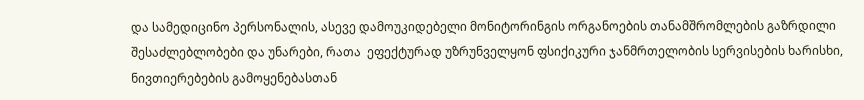და სამედიცინო პერსონალის, ასევე დამოუკიდებელი მონიტორინგის ორგანოების თანამშრომლების გაზრდილი შესაძლებლობები და უნარები, რათა  ეფექტურად უზრუნველყონ ფსიქიკური ჯანმრთელობის სერვისების ხარისხი, ნივთიერებების გამოყენებასთან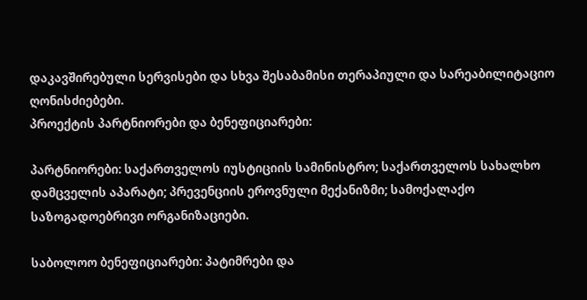დაკავშირებული სერვისები და სხვა შესაბამისი თერაპიული და სარეაბილიტაციო ღონისძიებები.
პროექტის პარტნიორები და ბენეფიციარები:

პარტნიორები: საქართველოს იუსტიციის სამინისტრო; საქართველოს სახალხო დამცველის აპარატი; პრევენციის ეროვნული მექანიზმი; სამოქალაქო საზოგადოებრივი ორგანიზაციები.

საბოლოო ბენეფიციარები: პატიმრები და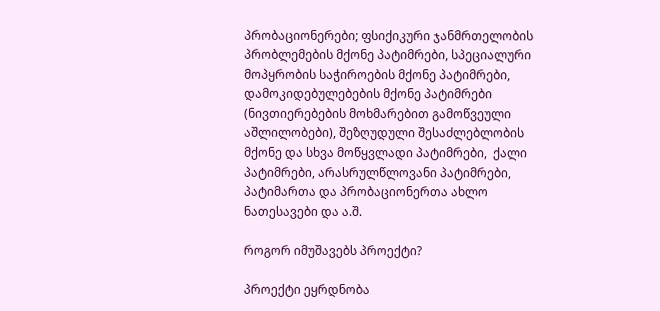პრობაციონერები; ფსიქიკური ჯანმრთელობის პრობლემების მქონე პატიმრები, სპეციალური მოპყრობის საჭიროების მქონე პატიმრები, დამოკიდებულებების მქონე პატიმრები (ნივთიერებების მოხმარებით გამოწვეული აშლილობები), შეზღუდული შესაძლებლობის მქონე და სხვა მოწყვლადი პატიმრები,  ქალი პატიმრები, არასრულწლოვანი პატიმრები, პატიმართა და პრობაციონერთა ახლო ნათესავები და ა.შ.

როგორ იმუშავებს პროექტი?

პროექტი ეყრდნობა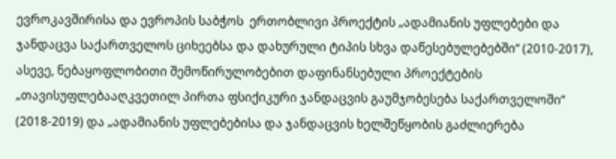ევროკავშირისა და ევროპის საბჭოს  ერთობლივი პროექტის „ადამიანის უფლებები და ჯანდაცვა საქართველოს ციხეებსა და დახურული ტიპის სხვა დაწესებულებებში“ (2010-2017), ასევე, ნებაყოფლობითი შემოწირულობებით დაფინანსებული პროექტების  „თავისუფლებააღკვეთილ პირთა ფსიქიკური ჯანდაცვის გაუმჯობესება საქართველოში“ (2018-2019) და „ადამიანის უფლებებისა და ჯანდაცვის ხელშეწყობის გაძლიერება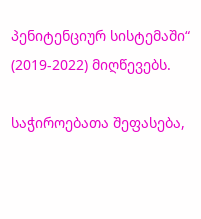პენიტენციურ სისტემაში“ (2019-2022) მიღწევებს.

საჭიროებათა შეფასება,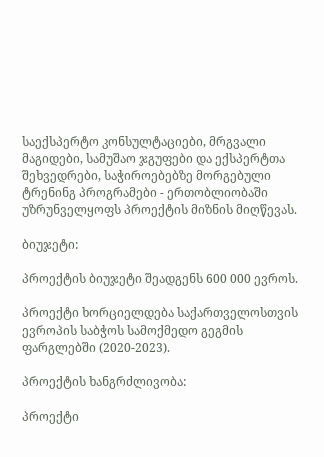საექსპერტო კონსულტაციები, მრგვალი მაგიდები, სამუშაო ჯგუფები და ექსპერტთა შეხვედრები, საჭიროებებზე მორგებული ტრენინგ პროგრამები - ერთობლიობაში უზრუნველყოფს პროექტის მიზნის მიღწევას.

ბიუჯეტი:

პროექტის ბიუჯეტი შეადგენს 600 000 ევროს.

პროექტი ხორციელდება საქართველოსთვის ევროპის საბჭოს სამოქმედო გეგმის ფარგლებში (2020-2023).

პროექტის ხანგრძლივობა:

პროექტი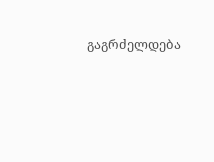გაგრძელდება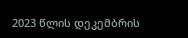2023 წლის დეკემბრის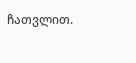ჩათვლით.